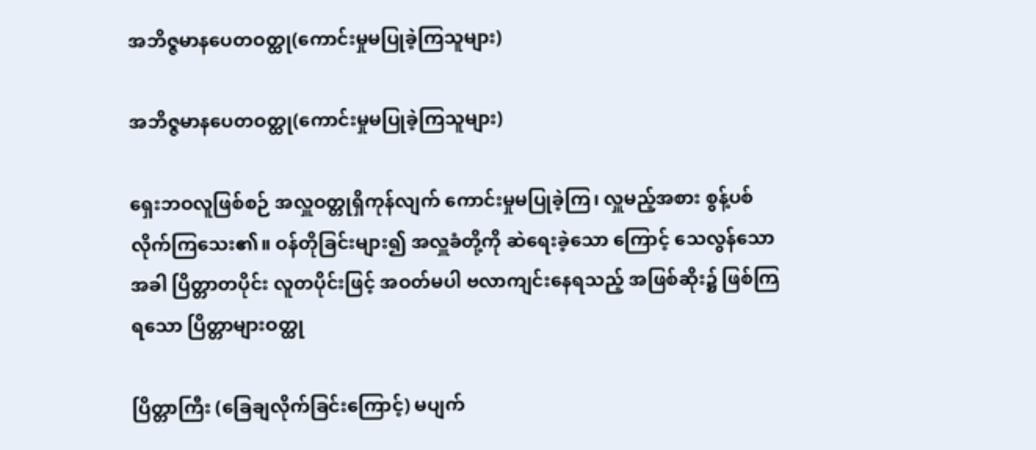အဘိဇ္ဇမာနပေတဝတ္ထု(ကောင်းမှုမပြုခဲ့ကြသူများ)

အဘိဇ္ဇမာနပေတဝတ္ထု(ကောင်းမှုမပြုခဲ့ကြသူများ)

ရှေးဘဝလူဖြစ်စဉ် အလှူဝတ္တုရှိကုန်လျက် ကောင်းမှုမပြုခဲ့ကြ၊ လှူမည့်အစား စွန့်ပစ် လိုက်ကြသေး၏။ ဝန်တိုခြင်းများ၍ အလှူခံတို့ကို ဆဲရေးခဲ့သော ကြောင့် သေလွန်သောအခါ ပြိတ္တာတပိုင်း လူတပိုင်းဖြင့် အဝတ်မပါ ဗလာကျင်းနေရသည့် အဖြစ်ဆိုး၌ ဖြစ်ကြရသော ပြိတ္တာများဝတ္ထု

ပြိတ္တာကြီး (ခြေချလိုက်ခြင်းကြောင့်) မပျက်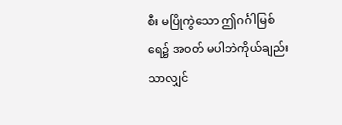စီး မပြိုကွဲသော ဤဂင်္ဂါမြစ်ရေ၌ အဝတ် မပါဘဲကိုယ်ချည်းသာလျှင်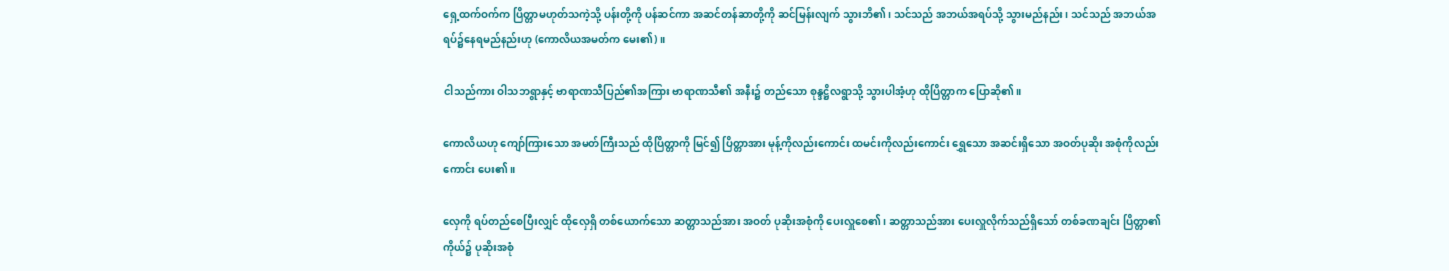ရှေ့ထက်ဝက်က ပြိတ္တာမဟုတ်သကဲ့သို့ ပန်းတို့ကို ပန်ဆင်ကာ အဆင်တန်ဆာတို့ကို ဆင်မြန်းလျက် သွားဘိ၏၊ သင်သည် အဘယ်အရပ်သို့ သွားမည်နည်း၊ သင်သည် အဘယ်အရပ်၌နေရမည်နည်းဟု (ကောလိယအမတ်က မေး၏)။

ငါသည်ကား ဝါသဘရွာနှင့် ဗာရာဏသီပြည်၏အကြား ဗာရာဏသီ၏ အနီး၌ တည်သော စုန္ဒဋ္ဌိလရွာသို့ သွားပါအံ့ဟု ထိုပြိတ္တာက ပြောဆို၏။

ကောလိယဟု ကျော်ကြားသော အမတ်ကြီးသည် ထိုပြိတ္တာကို မြင်၍ ပြိတ္တာအား မုန့်ကိုလည်းကောင်း ထမင်းကိုလည်းကောင်း ရွှေသော အဆင်းရှိသော အဝတ်ပုဆိုး အစုံကိုလည်းကောင်း ပေး၏။

လှေကို ရပ်တည်စေပြီးလျှင် ထိုလှေရှိ တစ်ယောက်သော ဆတ္တာသည်အား အဝတ် ပုဆိုးအစုံကို ပေးလှူစေ၏၊ ဆတ္တာသည်အား ပေးလှူလိုက်သည်ရှိသော် တစ်ခဏချင်း ပြိတ္တာ၏ ကိုယ်၌ ပုဆိုးအစုံ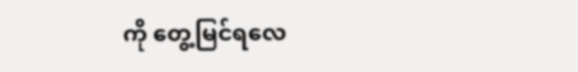ကို တွေ့မြင်ရလေ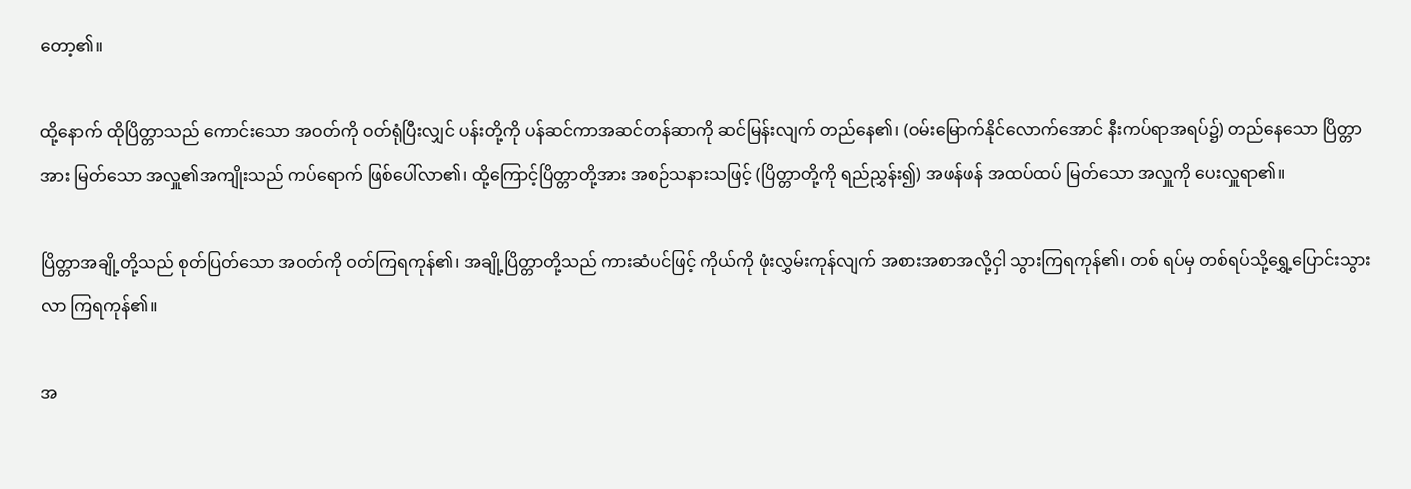တော့၏။

ထို့နောက် ထိုပြိတ္တာသည် ကောင်းသော အဝတ်ကို ဝတ်ရုံပြီးလျှင် ပန်းတို့ကို ပန်ဆင်ကာအဆင်တန်ဆာကို ဆင်မြန်းလျက် တည်နေ၏၊ (ဝမ်းမြောက်နိုင်လောက်အောင် နီးကပ်ရာအရပ်၌) တည်နေသော ပြိတ္တာအား မြတ်သော အလှူ၏အကျိုးသည် ကပ်ရောက် ဖြစ်ပေါ်လာ၏၊ ထို့ကြောင့်ပြိတ္တာတို့အား အစဉ်သနားသဖြင့် (ပြိတ္တာတို့ကို ရည်ညွှန်း၍) အဖန်ဖန် အထပ်ထပ် မြတ်သော အလှူကို ပေးလှူရာ၏။

ပြိတ္တာအချို့တို့သည် စုတ်ပြတ်သော အဝတ်ကို ဝတ်ကြရကုန်၏၊ အချို့ပြိတ္တာတို့သည် ကားဆံပင်ဖြင့် ကိုယ်ကို ဖုံးလွှမ်းကုန်လျက် အစားအစာအလို့ငှါ သွားကြရကုန်၏၊ တစ် ရပ်မှ တစ်ရပ်သို့ရွှေ့ပြောင်းသွားလာ ကြရကုန်၏။

အ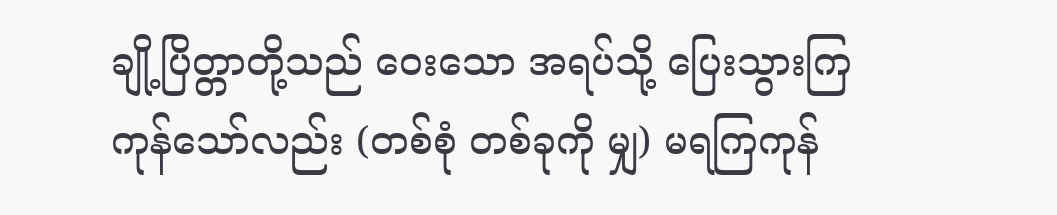ချို့ပြိတ္တာတို့သည် ဝေးသော အရပ်သို့ ပြေးသွားကြကုန်သော်လည်း (တစ်စုံ တစ်ခုကို မျှ) မရကြကုန်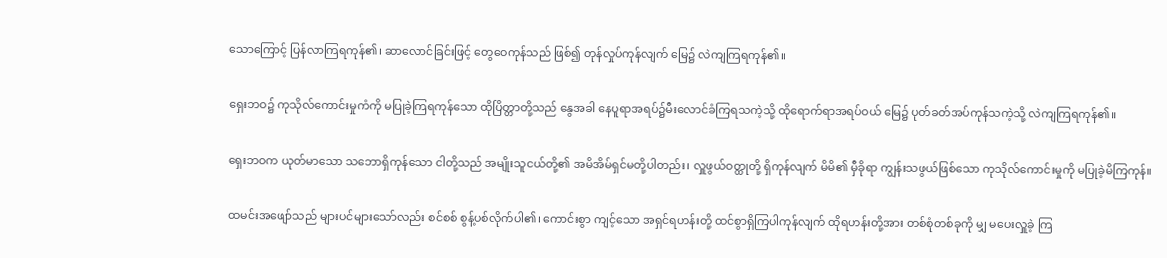သောကြောင့် ပြန်လာကြရကုန်၏၊ ဆာလောင်ခြင်းဖြင့် တွေဝေကုန်သည် ဖြစ်၍ တုန်လှုပ်ကုန်လျက် မြေ၌ လဲကျကြရကုန်၏။

ရှေးဘဝ၌ ကုသိုလ်ကောင်းမှုကံကို မပြုခဲ့ကြရကုန်သော ထိုပြိတ္တာတို့သည် နွေအခါ နေပူရာအရပ်၌မီးလောင်ခံကြရသကဲ့သို့ ထိုရောက်ရာအရပ်ဝယ် မြေ၌ ပုတ်ခတ်အပ်ကုန်သကဲ့သို့ လဲကျကြရကုန်၏။

ရှေးဘဝက ယုတ်မာသော သဘောရှိကုန်သော ငါတို့သည် အမျိုးသူငယ်တို့၏ အမိအိမ်ရှင်မတို့ပါတည်း၊ လှူဖွယ်ဝတ္ထုတို့ ရှိကုန်လျက် မိမိ၏ မှီခိုရာ ကျွန်းသဖွယ်ဖြစ်သော ကုသိုလ်ကောင်းမှုကို မပြုခဲ့မိကြကုန်။

ထမင်းအဖျော်သည် များပင်များသော်လည်း စင်စစ် စွန့်ပစ်လိုက်ပါ၏၊ ကောင်းစွာ ကျင့်သော အရှင်ရဟန်းတို့ ထင်စွာရှိကြပါကုန်လျက် ထိုရဟန်းတို့အား တစ်စုံတစ်ခုကို မျှ မပေးလှူခဲ့ ကြ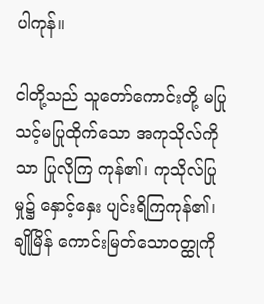ပါကုန်။

ငါတို့သည် သူတော်ကောင်းတို့ မပြုသင့်မပြုထိုက်သော အကုသိုလ်ကို သာ ပြုလိုကြ ကုန်၏၊ ကုသိုလ်ပြုမှု၌ နှောင့်နှေး ပျင်းရိကြကုန်၏၊ ချိုမြိန် ကောင်းမြတ်သောဝတ္ထုကို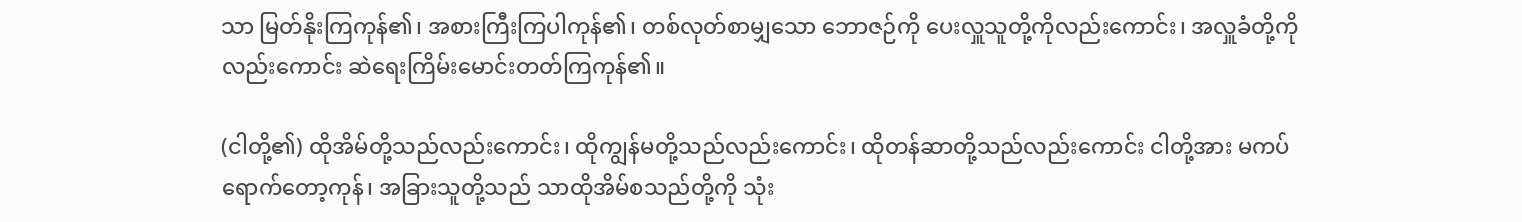သာ မြတ်နိုးကြကုန်၏၊ အစားကြီးကြပါကုန်၏၊ တစ်လုတ်စာမျှသော ဘောဇဉ်ကို ပေးလှူသူတို့ကိုလည်းကောင်း၊ အလှူခံတို့ကိုလည်းကောင်း ဆဲရေးကြိမ်းမောင်းတတ်ကြကုန်၏။

(ငါတို့၏) ထိုအိမ်တို့သည်လည်းကောင်း၊ ထိုကျွန်မတို့သည်လည်းကောင်း၊ ထိုတန်ဆာတို့သည်လည်းကောင်း ငါတို့အား မကပ်ရောက်တော့ကုန်၊ အခြားသူတို့သည် သာထိုအိမ်စသည်တို့ကို သုံး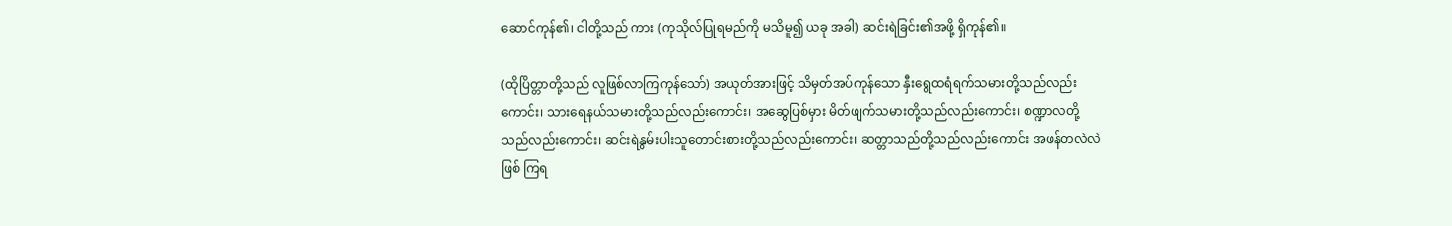ဆောင်ကုန်၏၊ ငါတို့သည် ကား (ကုသိုလ်ပြုရမည်ကို မသိမူ၍ ယခု အခါ) ဆင်းရဲခြင်း၏အဖို့ ရှိကုန်၏။

(ထိုပြိတ္တာတို့သည် လူဖြစ်လာကြကုန်သော်) အယုတ်အားဖြင့် သိမှတ်အပ်ကုန်သော နှီးရွေထရံရက်သမားတို့သည်လည်းကောင်း၊ သားရေနယ်သမားတို့သည်လည်းကောင်း၊ အဆွေပြစ်မှား မိတ်ဖျက်သမားတို့သည်လည်းကောင်း၊ စဏ္ဍာလတို့သည်လည်းကောင်း၊ ဆင်းရဲနွမ်းပါးသူတောင်းစားတို့သည်လည်းကောင်း၊ ဆတ္တာသည်တို့သည်လည်းကောင်း အဖန်တလဲလဲ ဖြစ် ကြရ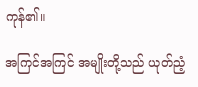ကုန်၏။

အကြင်အကြင် အမျိုးတို့သည် ယုတ်ညံ့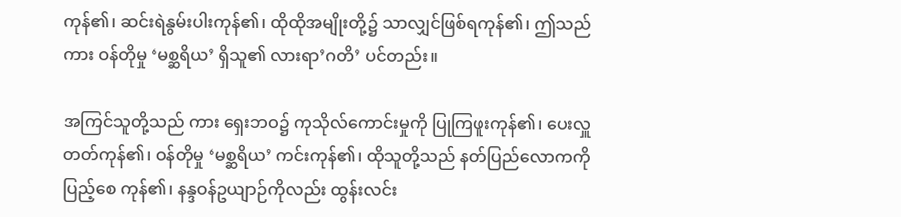ကုန်၏၊ ဆင်းရဲနွမ်းပါးကုန်၏၊ ထိုထိုအမျိုးတို့၌ သာလျှင်ဖြစ်ရကုန်၏၊ ဤသည်ကား ဝန်တိုမှု ‘မစ္ဆရိယ’ ရှိသူ၏ လားရာ’ဂတိ’ ပင်တည်း။

အကြင်သူတို့သည် ကား ရှေးဘဝ၌ ကုသိုလ်ကောင်းမှုကို ပြုကြဖူးကုန်၏၊ ပေးလှူ တတ်ကုန်၏၊ ဝန်တိုမှု ‘မစ္ဆရိယ’ ကင်းကုန်၏၊ ထိုသူတို့သည် နတ်ပြည်လောကကို ပြည့်စေ ကုန်၏၊ နန္ဒဝန်ဥယျာဉ်ကိုလည်း ထွန်းလင်း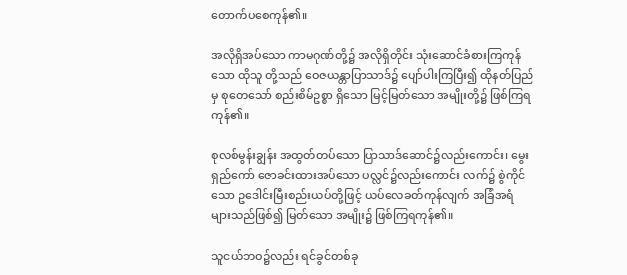တောက်ပစေကုန်၏။

အလိုရှိအပ်သော ကာမဂုဏ်တို့၌ အလိုရှိတိုင်း သုံးဆောင်ခံစားကြကုန်သော ထိုသူ တို့သည် ဝေဇယန္တာပြာသာဒ်၌ ပျော်ပါးကြပြီး၍ ထိုနတ်ပြည်မှ စုတေသော် စည်းစိမ်ဥစ္စာ ရှိသော မြင့်မြတ်သော အမျိုးတို့၌ ဖြစ်ကြရကုန်၏။

စုလစ်မွန်းချွန်း အထွတ်တပ်သော ပြာသာဒ်ဆောင်၌လည်းကောင်း၊ မွေးရှည်ကော် ဇောခင်းထားအပ်သော ပလ္လင်၌လည်းကောင်း လက်၌ စွဲကိုင်သော ဥဒေါင်းမြီးစည်းယပ်တို့ဖြင့် ယပ်လေခတ်ကုန်လျက် အခြံအရံ များသည်ဖြစ်၍ မြတ်သော အမျိုး၌ ဖြစ်ကြရကုန်၏။

သူငယ်ဘဝ၌လည်း ရင်ခွင်တစ်ခု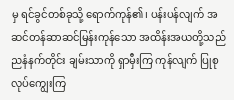မှ ရင်ခွင်တစ်ခုသို့ ရောက်ကုန်၏၊ ပန်းပန်လျက် အဆင်တန်ဆာဆင်မြန်းကုန်သော အထိန်းအယတို့သည် ညနံနက်တိုင်း ချမ်းသာကို ရှာမှီးကြ ကုန်လျက် ပြုစုလုပ်ကျွေးကြ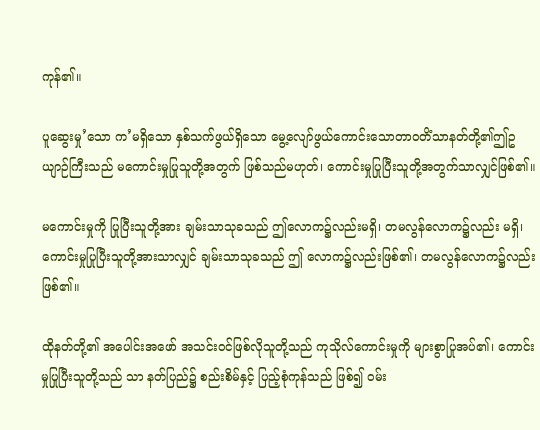ကုန်၏။

ပူဆွေးမှု’သော က’မရှိသော နှစ်သက်ဖွယ်ရှိသော မွေ့လျော်ဖွယ်ကောင်းသောတာဝတိံသာနတ်တို့၏ဤဥယျာဉ်ကြီးသည် မကောင်းမှုပြုသူတို့အတွက် ဖြစ်သည်မဟုတ်၊ ကောင်းမှုပြုပြီးသူတို့အတွက်သာလျှင်ဖြစ်၏။

မကောင်းမှုကို ပြုပြီးသူတို့အား ချမ်းသာသုခသည် ဤလောက၌လည်းမရှိ၊ တမလွန်လောက၌လည်း မရှိ၊ ကောင်းမှုပြုပြီးသူတို့အားသာလျှင် ချမ်းသာသုခသည် ဤ လောက၌လည်းဖြစ်၏၊ တမလွန်လောက၌လည်း ဖြစ်၏။

ထိုနတ်တို့၏ အပေါင်းအဖော် အသင်းဝင်ဖြစ်လိုသူတို့သည် ကုသိုလ်ကောင်းမှုကို များစွာပြုအပ်၏၊ ကောင်းမှုပြုပြီးသူတို့သည် သာ နတ်ပြည်၌ စည်းစိမ်နှင့် ပြည့်စုံကုန်သည် ဖြစ်၍ ဝမ်း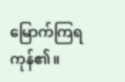မြောက်ကြရကုန်၏။